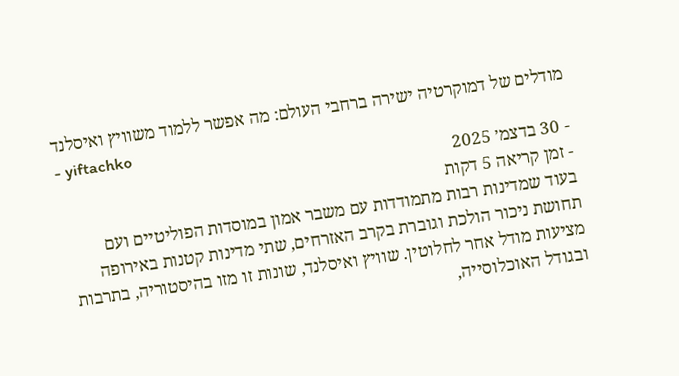מודלים של דמוקרטיה ישירה ברחבי העולם: מה אפשר ללמוד משוויץ ואיסלנד
- yiftachko
- 30 בדצמ׳ 2025
- זמן קריאה 5 דקות
בעוד שמדינות רבות מתמודדות עם משבר אמון במוסדות הפוליטיים ועם תחושת ניכור הולכת וגוברת בקרב האזרחים, שתי מדינות קטנות באירופה מציעות מודל אחר לחלוטין. שוויץ ואיסלנד, שונות זו מזו בהיסטוריה, בתרבות ובגודל האוכלוסייה,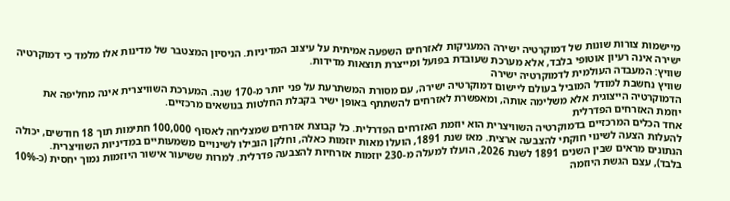מיישמות צורות שונות של דמוקרטיה ישירה המעניקות לאזרחים השפעה אמיתית על עיצוב המדיניות. הניסיון המצטבר של מדינות אלו מלמד כי דמוקרטיה ישירה אינה רעיון אוטופי בלבד, אלא מערכת שעובדת בפועל ומייצרת תוצאות מדידות.
שוויץ: המעבדה העולמית לדמוקרטיה ישירה
שוויץ נחשבת למודל המוביל בעולם ליישום דמוקרטיה ישירה, עם מסורת המשתרעת על פני יותר מ-170 שנה. המערכת השוויצרית אינה מחליפה את הדמוקרטיה הייצוגית אלא משלימה אותה, ומאפשרת לאזרחים להשתתף באופן ישיר בקבלת החלטות בנושאים מרכזיים.
יוזמת האזרחים הפדרלית
אחד הכלים המרכזיים בדמוקרטיה השוויצרית הוא יוזמת האזרחים הפדרלית. כל קבוצת אזרחים שמצליחה לאסוף 100,000 חתימות תוך 18 חודשים, יכולה להעלות הצעה לשינוי חוקתי להצבעה ארצית. מאז שנת 1891, הועלו מאות יוזמות כאלה, וחלקן הובילו לשינויים משמעותיים במדיניות השוויצרית.
הנתונים מראים שבין השנים 1891 לשנת 2026, הועלו למעלה מ-230 יוזמות אזרחיות להצבעה פדרלית. למרות ששיעור אישור היוזמות נמוך יחסית (כ-10% בלבד), עצם הגשת היוזמה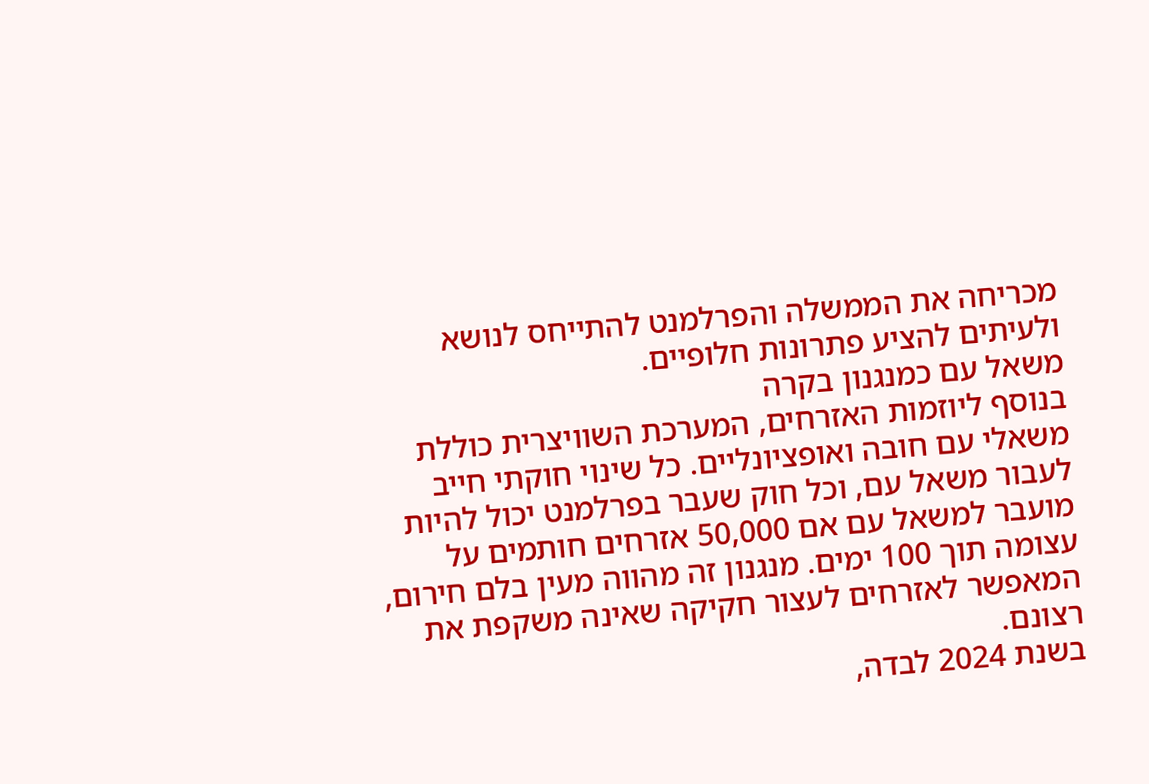מכריחה את הממשלה והפרלמנט להתייחס לנושא ולעיתים להציע פתרונות חלופיים.
משאל עם כמנגנון בקרה
בנוסף ליוזמות האזרחים, המערכת השוויצרית כוללת משאלי עם חובה ואופציונליים. כל שינוי חוקתי חייב לעבור משאל עם, וכל חוק שעבר בפרלמנט יכול להיות מועבר למשאל עם אם 50,000 אזרחים חותמים על עצומה תוך 100 ימים. מנגנון זה מהווה מעין בלם חירום, המאפשר לאזרחים לעצור חקיקה שאינה משקפת את רצונם.
בשנת 2024 לבדה,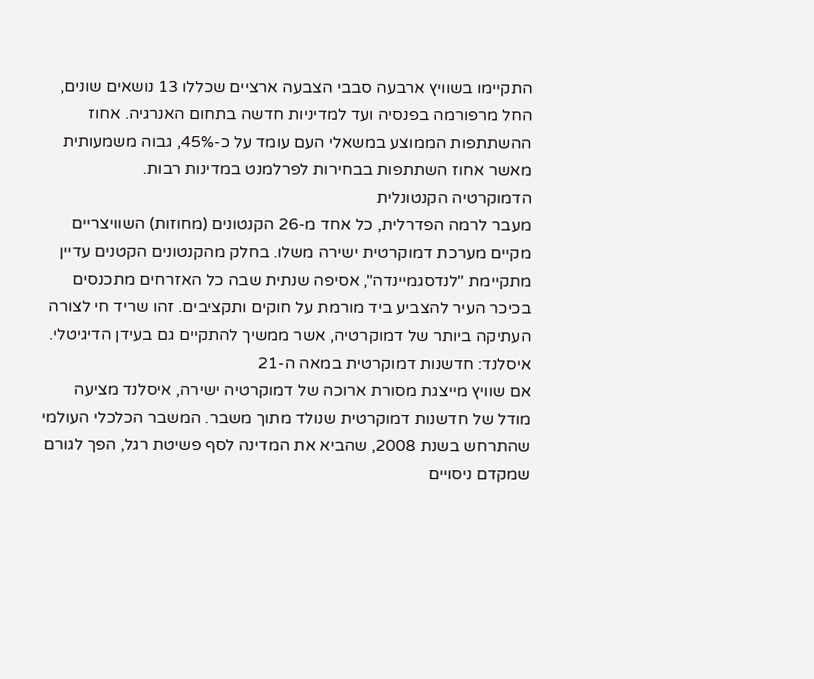התקיימו בשוויץ ארבעה סבבי הצבעה ארציים שכללו 13 נושאים שונים, החל מרפורמה בפנסיה ועד למדיניות חדשה בתחום האנרגיה. אחוז ההשתתפות הממוצע במשאלי העם עומד על כ-45%, גבוה משמעותית מאשר אחוז השתתפות בבחירות לפרלמנט במדינות רבות.
הדמוקרטיה הקנטונלית
מעבר לרמה הפדרלית, כל אחד מ-26 הקנטונים (מחוזות) השוויצריים מקיים מערכת דמוקרטית ישירה משלו. בחלק מהקנטונים הקטנים עדיין מתקיימת "לנדסגמיינדה", אסיפה שנתית שבה כל האזרחים מתכנסים בכיכר העיר להצביע ביד מורמת על חוקים ותקציבים. זהו שריד חי לצורה העתיקה ביותר של דמוקרטיה, אשר ממשיך להתקיים גם בעידן הדיגיטלי.
איסלנד: חדשנות דמוקרטית במאה ה-21
אם שוויץ מייצגת מסורת ארוכה של דמוקרטיה ישירה, איסלנד מציעה מודל של חדשנות דמוקרטית שנולד מתוך משבר. המשבר הכלכלי העולמי שהתרחש בשנת 2008, שהביא את המדינה לסף פשיטת רגל, הפך לגורם שמקדם ניסויים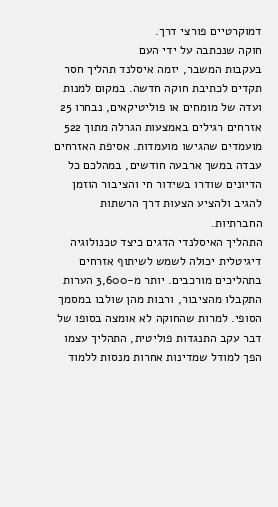דמוקרטיים פורצי דרך.
חוקה שנכתבה על ידי העם
בעקבות המשבר, יזמה איסלנד תהליך חסר תקדים לכתיבת חוקה חדשה. במקום למנות ועדה של מומחים או פוליטיקאים, נבחרו 25 אזרחים רגילים באמצעות הגרלה מתוך 522 מועמדים שהגישו מועמדות. אסיפת האזרחים עבדה במשך ארבעה חודשים, במהלכם כל הדיונים שודרו בשידור חי והציבור הוזמן להגיב ולהציע הצעות דרך הרשתות החברתיות.
התהליך האיסלנדי הדגים כיצד טכנולוגיה דיגיטלית יכולה לשמש לשיתוף אזרחים בתהליכים מורכבים. יותר מ-3,600 הערות התקבלו מהציבור, ורבות מהן שולבו במסמך הסופי. למרות שהחוקה לא אומצה בסופו של דבר עקב התנגדות פוליטית, התהליך עצמו הפך למודל שמדינות אחרות מנסות ללמוד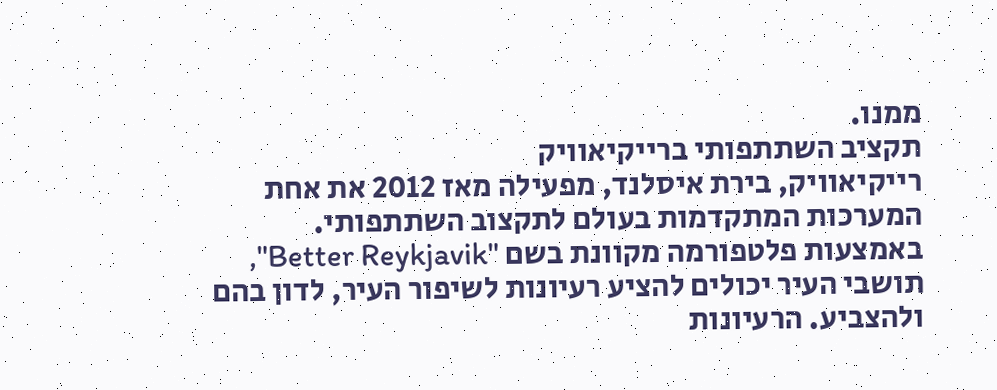ממנו.
תקציב השתתפותי ברייקיאוויק
רייקיאוויק, בירת איסלנד, מפעילה מאז 2012 את אחת המערכות המתקדמות בעולם לתקצוב השתתפותי. באמצעות פלטפורמה מקוונת בשם "Better Reykjavik", תושבי העיר יכולים להציע רעיונות לשיפור העיר, לדון בהם ולהצביע. הרעיונות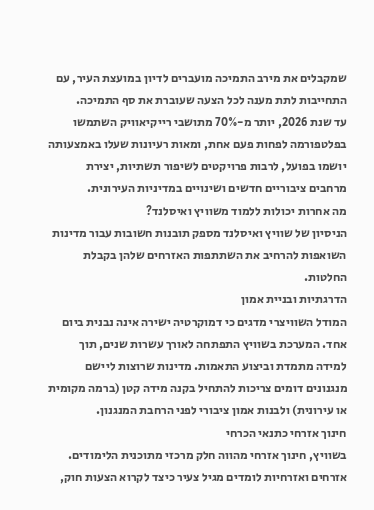שמקבלים את מירב התמיכה מועברים לדיון במועצת העיר, עם התחייבות לתת מענה לכל הצעה שעוברת את סף התמיכה.
עד שנת 2026, יותר מ-70% מתושבי רייקיאוויק השתמשו בפלטפורמה לפחות פעם אחת, ומאות רעיונות שעלו באמצעותה יושמו בפועל, לרבות פרויקטים לשיפור תשתיות, יצירת מרחבים ציבוריים חדשים ושינויים במדיניות העירונית.
מה אחרות יכולות ללמוד משוויץ ואיסלנד?
הניסיון של שוויץ ואיסלנד מספק תובנות חשובות עבור מדינות השואפות להרחיב את השתתפות האזרחים שלהן בקבלת החלטות.
הדרגתיות ובניית אמון
המודל השוויצרי מדגים כי דמוקרטיה ישירה אינה נבנית ביום אחד. המערכת בשוויץ התפתחה לאורך עשרות שנים, תוך למידה מתמדת וביצוע התאמות. מדינות שרוצות ליישם מנגנונים דומים צריכות להתחיל בקנה מידה קטן (ברמה מקומית או עירונית) ולבנות אמון ציבורי לפני הרחבת המנגנון.
חינוך אזרחי כתנאי הכרחי
בשוויץ, חינוך אזרחי מהווה חלק מרכזי מתוכנית הלימודים. אזרחים ואזרחיות לומדים מגיל צעיר כיצד לקרוא הצעות חוק,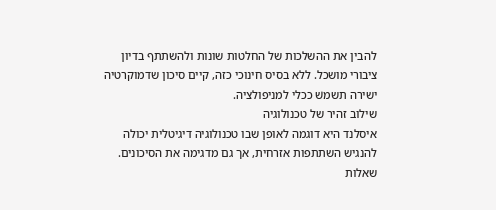להבין את ההשלכות של החלטות שונות ולהשתתף בדיון ציבורי מושכל. ללא בסיס חינוכי כזה, קיים סיכון שדמוקרטיה ישירה תשמשׁ ככלי למניפולציה.
שילוב זהיר של טכנולוגיה
איסלנד היא דוגמה לאופן שבו טכנולוגיה דיגיטלית יכולה להנגיש השתתפות אזרחית, אך גם מדגימה את הסיכונים. שאלות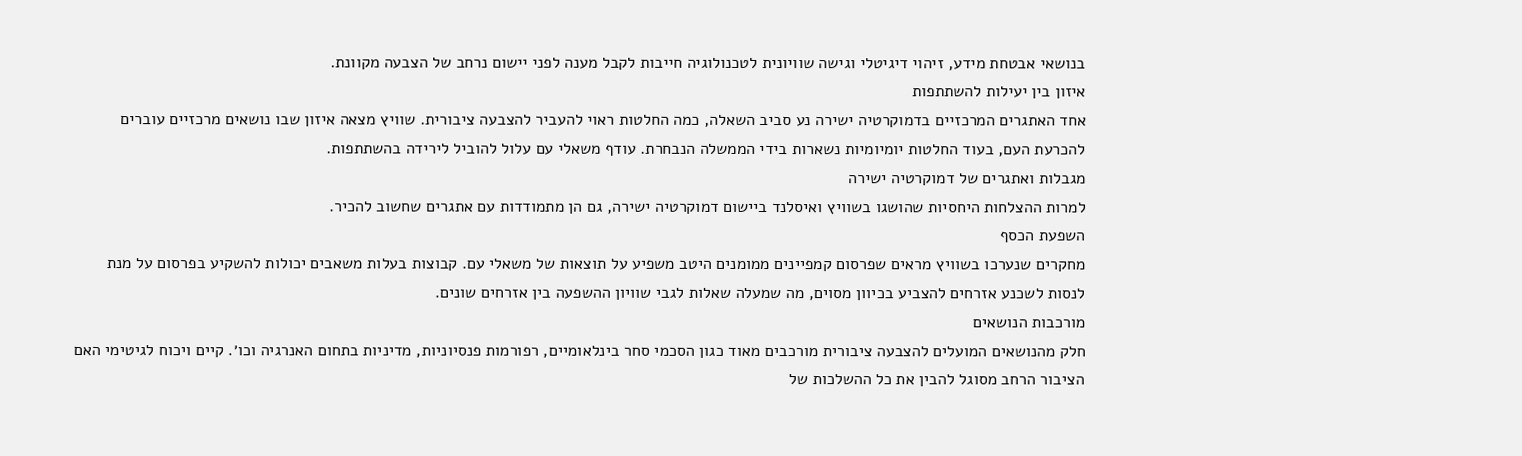בנושאי אבטחת מידע, זיהוי דיגיטלי וגישה שוויונית לטכנולוגיה חייבות לקבל מענה לפני יישום נרחב של הצבעה מקוונת.
איזון בין יעילות להשתתפות
אחד האתגרים המרכזיים בדמוקרטיה ישירה נע סביב השאלה, כמה החלטות ראוי להעביר להצבעה ציבורית. שוויץ מצאה איזון שבו נושאים מרכזיים עוברים להכרעת העם, בעוד החלטות יומיומיות נשארות בידי הממשלה הנבחרת. עודף משאלי עם עלול להוביל לירידה בהשתתפות.
מגבלות ואתגרים של דמוקרטיה ישירה
למרות ההצלחות היחסיות שהושגו בשוויץ ואיסלנד ביישום דמוקרטיה ישירה, גם הן מתמודדות עם אתגרים שחשוב להכיר.
השפעת הכסף
מחקרים שנערכו בשוויץ מראים שפרסום קמפיינים ממומנים היטב משפיע על תוצאות של משאלי עם. קבוצות בעלות משאבים יכולות להשקיע בפרסום על מנת לנסות לשכנע אזרחים להצביע בכיוון מסוים, מה שמעלה שאלות לגבי שוויון ההשפעה בין אזרחים שונים.
מורכבות הנושאים
חלק מהנושאים המועלים להצבעה ציבורית מורכבים מאוד כגון הסכמי סחר בינלאומיים, רפורמות פנסיוניות, מדיניות בתחום האנרגיה וכו׳. קיים ויכוח לגיטימי האם הציבור הרחב מסוגל להבין את כל ההשלכות של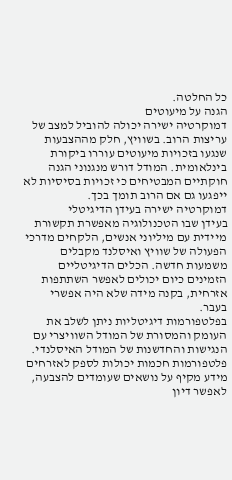כל החלטה.
הגנה על מיעוטים
דמוקרטיה ישירה יכולה להוביל למצב של עריצות הרוב. בשוויץ, חלק מההצבעות שנגעו בזכויות מיעוטים עוררו ביקורת בינלאומית. המודל דורש מנגנוני הגנה חוקתיים המבטיחים כי זכויות בסיסיות לא ייפגעו גם אם הרוב תומך בכך.
דמוקרטיה ישירה בעידן הדיגיטלי
בעידן שבו הטכנולוגיה מאפשרת תקשורת מיידית עם מיליוני אנשים, הלקחים מדרכי הפעולה של שוויץ ואיסלנד מקבלים משמעות חדשה. הכלים הדיגיטליים הזמינים כיום יכולים לאפשר השתתפות אזרחית, בקנה מידה שלא היה אפשרי בעבר.
בפלטפורמות דיגיטליות ניתן לשלב את העומק והמסורת של המודל השוויצרי עם הנגישות והחדשנות של המודל האיסלנדי. פלטפורמות חכמות יכולות לספק לאזרחים מידע מקיף על נושאים שעומדים להצבעה, לאפשר דיון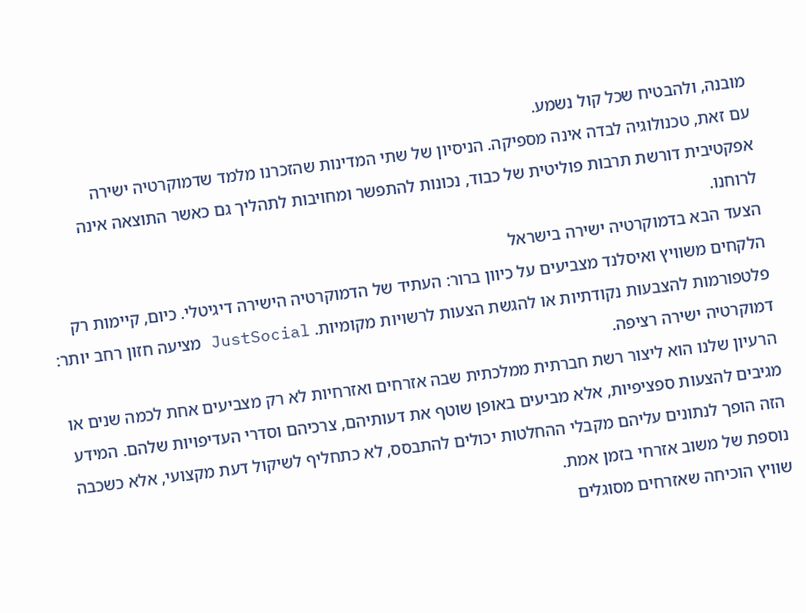מובנה, ולהבטיח שכל קול נשמע.
עם זאת, טכנולוגיה לבדה אינה מספיקה. הניסיון של שתי המדינות שהזכרנו מלמד שדמוקרטיה ישירה אפקטיבית דורשת תרבות פוליטית של כבוד, נכונות להתפשר ומחויבות לתהליך גם כאשר התוצאה אינה לרוחנו.
הצעד הבא בדמוקרטיה ישירה בישראל
הלקחים משוויץ ואיסלנד מצביעים על כיוון ברור: העתיד של הדמוקרטיה הישירה דיגיטלי. כיום, קיימות רק פלטפורמות להצבעות נקודתיות או להגשת הצעות לרשויות מקומיות. JustSocial מציעה חזון רחב יותר: דמוקרטיה ישירה רציפה.
הרעיון שלנו הוא ליצור רשת חברתית ממלכתית שבה אזרחים ואזרחיות לא רק מצביעים אחת לכמה שנים או מגיבים להצעות ספציפיות, אלא מביעים באופן שוטף את דעותיהם, צרכיהם וסדרי העדיפויות שלהם. המידע הזה הופך לנתונים עליהם מקבלי ההחלטות יכולים להתבסס, לא כתחליף לשיקול דעת מקצועי, אלא כשכבה נוספת של משוב אזרחי בזמן אמת.
שוויץ הוכיחה שאזרחים מסוגלים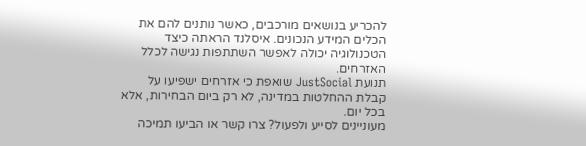להכריע בנושאים מורכבים, כאשר נותנים להם את הכלים המידע הנכונים. איסלנד הראתה כיצד הטכנולוגיה יכולה לאפשר השתתפות נגישה לכלל האזרחים.
תנועת JustSocial שואפת כי אזרחים ישפיעו על קבלת ההחלטות במדינה, לא רק ביום הבחירות, אלא בכל יום.
מעוניינים לסייע ולפעול? צרו קשר או הביעו תמיכה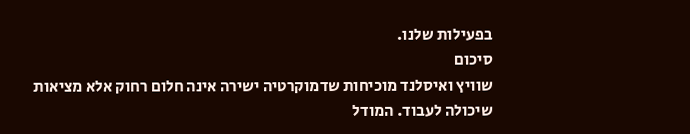בפעילות שלנו.
סיכום
שוויץ ואיסלנד מוכיחות שדמוקרטיה ישירה אינה חלום רחוק אלא מציאות שיכולה לעבוד. המודל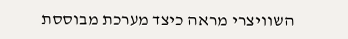השוויצרי מראה כיצד מערכת מבוססת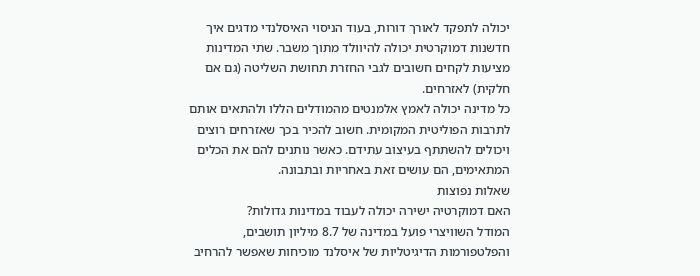יכולה לתפקד לאורך דורות, בעוד הניסוי האיסלנדי מדגים איך חדשנות דמוקרטית יכולה להיוולד מתוך משבר. שתי המדינות מציעות לקחים חשובים לגבי החזרת תחושת השליטה (גם אם חלקית) לאזרחים.
כל מדינה יכולה לאמץ אלמנטים מהמודלים הללו ולהתאים אותם לתרבות הפוליטית המקומית. חשוב להכיר בכך שאזרחים רוצים ויכולים להשתתף בעיצוב עתידם. כאשר נותנים להם את הכלים המתאימים, הם עושים זאת באחריות ובתבונה.
שאלות נפוצות
האם דמוקרטיה ישירה יכולה לעבוד במדינות גדולות?
המודל השוויצרי פועל במדינה של 8.7 מיליון תושבים, והפלטפורמות הדיגיטליות של איסלנד מוכיחות שאפשר להרחיב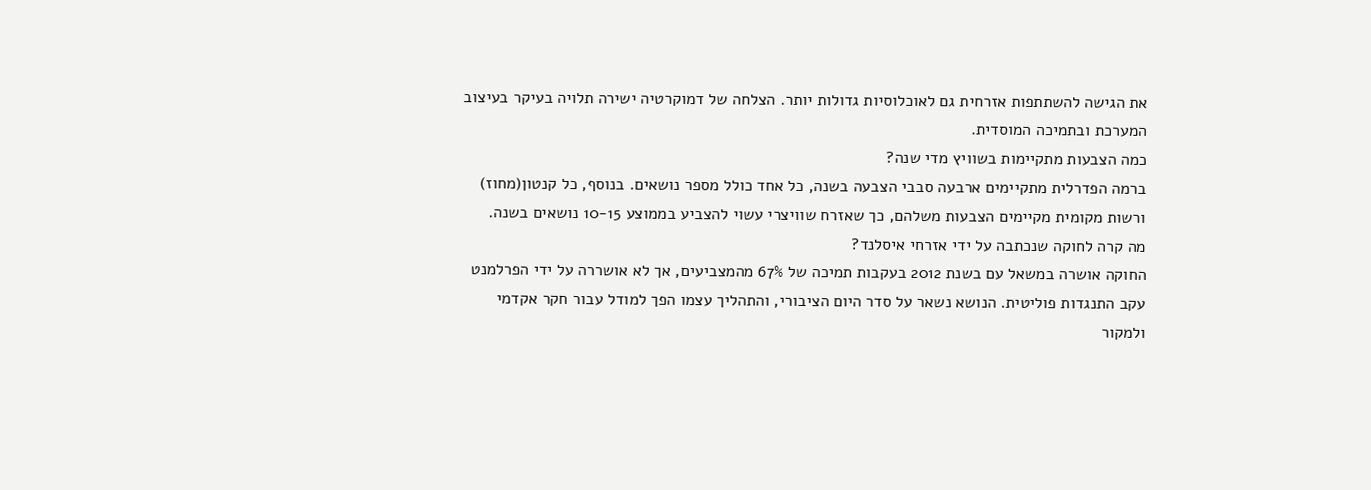את הגישה להשתתפות אזרחית גם לאוכלוסיות גדולות יותר. הצלחה של דמוקרטיה ישירה תלויה בעיקר בעיצוב המערכת ובתמיכה המוסדית.
כמה הצבעות מתקיימות בשוויץ מדי שנה?
ברמה הפדרלית מתקיימים ארבעה סבבי הצבעה בשנה, כל אחד כולל מספר נושאים. בנוסף, כל קנטון(מחוז) ורשות מקומית מקיימים הצבעות משלהם, כך שאזרח שוויצרי עשוי להצביע בממוצע 10-15 נושאים בשנה.
מה קרה לחוקה שנכתבה על ידי אזרחי איסלנד?
החוקה אושרה במשאל עם בשנת 2012 בעקבות תמיכה של 67% מהמצביעים, אך לא אושררה על ידי הפרלמנט עקב התנגדות פוליטית. הנושא נשאר על סדר היום הציבורי, והתהליך עצמו הפך למודל עבור חקר אקדמי ולמקור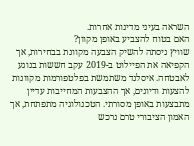השראה בעיני מדינות אחרות.
האם בטוח להצביע באופן מקוון?
שוויץ ניסתה להשיק הצבעה מקוונת בבחירות, אך הקפיאה את הפיילוט ב-2019 עקב חששות בנוגע לאבטחה. איסלנד משתמשת בפלטפורמות מקוונות להצעות ודיונים, אך ההצבעות המחייבות עדיין מתבצעות באופן מסורתי. הטכנולוגיה מתפתחת, אך האמון הציבורי טרם נרכש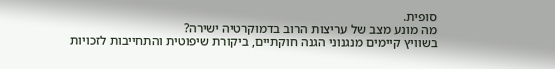סופית.
מה מונע מצב של עריצות הרוב בדמוקרטיה ישירה?
בשוויץ קיימים מנגנוני הגנה חוקתיים, ביקורת שיפוטית והתחייבות לזכויות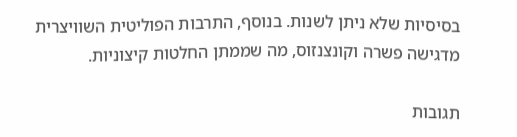בסיסיות שלא ניתן לשנות. בנוסף, התרבות הפוליטית השוויצרית מדגישה פשרה וקונצנזוס, מה שממתן החלטות קיצוניות.

תגובות